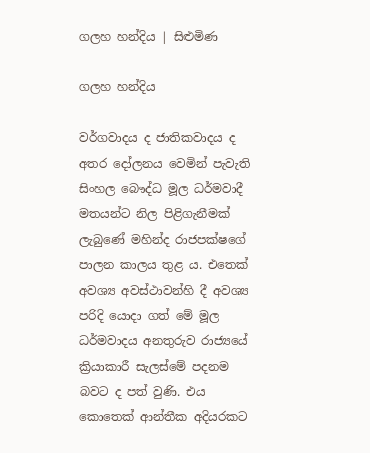ගලහ හන්දිය | සිළුමිණ

ගලහ හන්දිය

වර්ගවාදය ද ජාතිකවාදය ද අතර දෝලනය වෙමින් පැවැති සිංහල බෞද්ධ මූල ධර්මවාදී මතයන්ට නිල පිළිගැනීමක් ලැබුණේ මහින්ද රාජපක්ෂගේ පාලන කාලය තුළ ය. එතෙක් අවශ්‍ය අවස්ථාවන්හි දී අවශ්‍ය පරිදි යොදා ගත් මේ මූල ධර්මවාදය අනතුරුව රාජ්‍යයේ ක්‍රියාකාරී සැලස්මේ පදනම බවට ද පත් වුණි. එය කොතෙක් ආන්තීක අදියරකට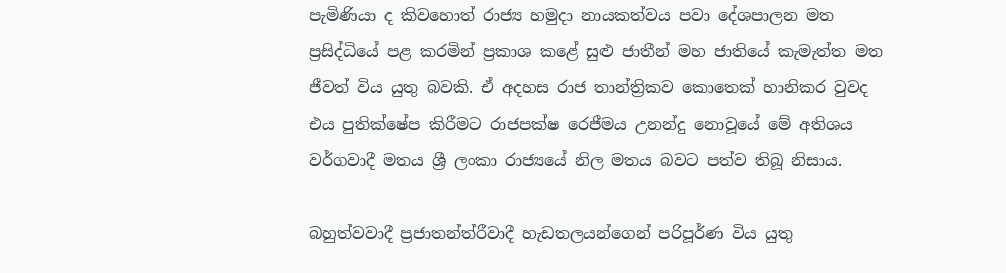පැමිණියා ද කිවහොත් රාජ්‍ය හමුදා නායකත්වය පවා දේශපාලන මත ප්‍රසිද්ධියේ පළ කරමින් ප්‍රකාශ කළේ සුළු ජාතීන් මහ ජාතියේ කැමැත්ත මත ජීවත් විය යුතු බව‍කි. ඒ අදහස රාජ තාන්ත්‍රිකව කොතෙක් හානිකර වුවද එය පුතික්ෂේප කිරීමට රාජපක්ෂ රෙජීමය උනන්දු නොවූයේ මේ අතිශය වර්ගවාදී මතය ශ්‍රී ලංකා රාජ්‍යයේ නිල මතය බවට පත්ව තිබූ නිසාය.

බහුත්වවාදී ප්‍රජාතන්ත්රීවාදී හැඩතලයන්ගෙන් පරිපූර්ණ විය යුතු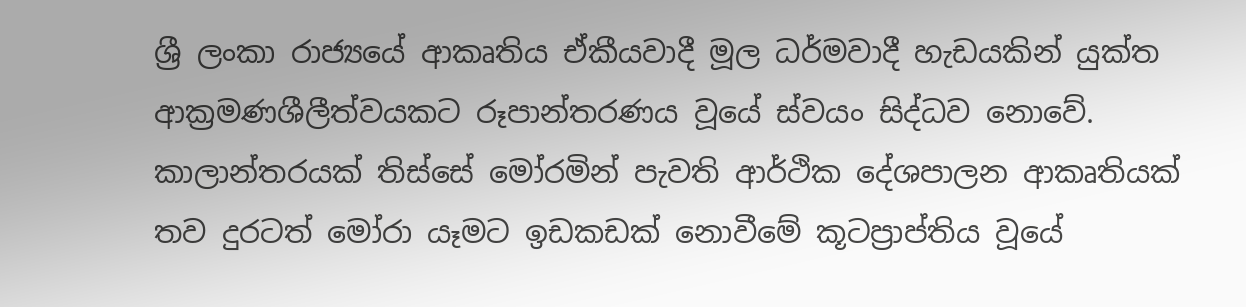ශ්‍රී ලංකා රාජ්‍යයේ ආකෘතිය ඒකීයවාදී මූල ධර්මවාදී හැඩයකින් යුක්ත ආක්‍රමණශීලීත්වයකට රූපාන්තරණය වූයේ ස්වයං සිද්ධව නොවේ. කාලාන්තරයක් තිස්සේ මෝරමින් පැවති ආර්ථික දේශපාලන ආකෘතියක් තව දුරටත් මෝරා යෑමට ඉඩකඩක් නොවීමේ කූටප්‍රාප්තිය වූයේ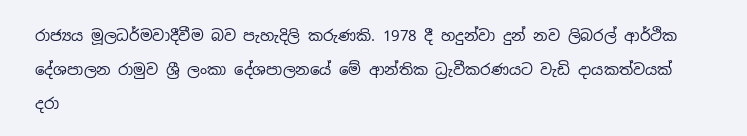රාජ්‍යය මූලධර්මවාදීවීම බව පැහැදිලි කරුණකි. 1978 දී හදුන්වා දුන් නව ලිබරල් ආර්ථික දේශපාලන රාමුව ශ්‍රී ලංකා දේශපාලනයේ මේ ආන්තික ධ්‍රැවීකරණයට වැඩි දායකත්වයක් දරා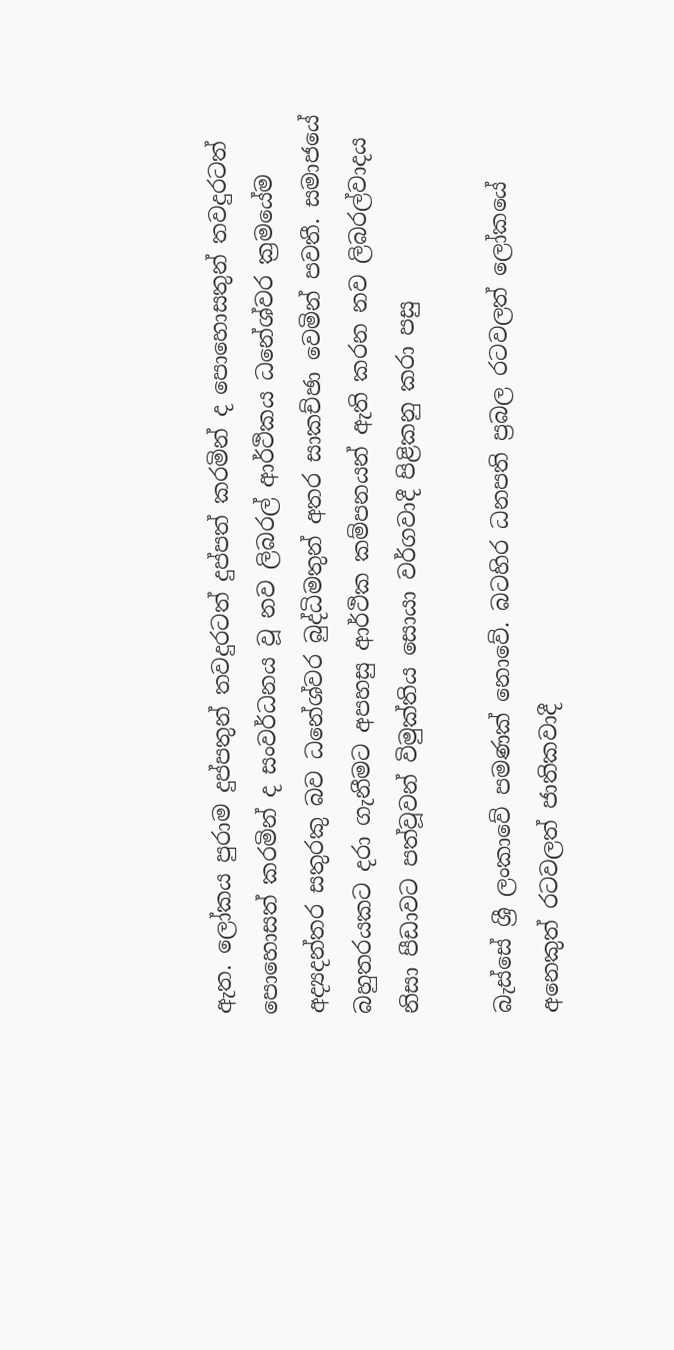ඇත. ලෝකය පුරාම දුප්පතුන් තවදුරටත් දුප්පත් කරමින් ද පොහොසතුන් තවදුරටත් පොහොසත් කරමින් ද සංවර්ධනය වූ නව ලිබරල් ආර්ථිකය ධනේශ්වර ක්‍රමයේම අද්‍යදන්තර සතුරකු බව ධනේශ්වර බුද්ධිමතුන් අතර සාකච්ඡා වෙමින් පවතී. සමාජයේ බහුතරයකට දරා ගැනීමට අපහසු ආර්ථික කම්පනයන් ඇති කරන නව ලිබරල්වාදය නිසා පීඩාවට පත්වූවන් විමුක්තිය සොයා වර්ගවාදී පිළිකනු කරා පසු

බැස්සේ ශ්‍රී ලංකාවේ පමණක් නොවේ. බටහිර ධනපති ප්‍රබල රටවලත් ලෝකයේ අනෙකුත් රටවලත් ජාතිකවාදී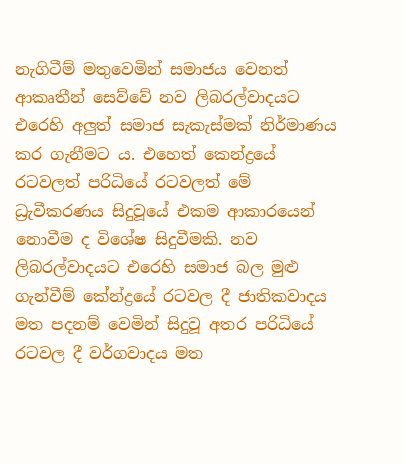නැගිටීම් මතුවෙමින් සමාජය වෙනත් ආකෘතීන් සෙව්වේ නව ලිබරල්වාදයට එරෙහි අලුත් සමාජ සැකැස්මක් නිර්මාණය කර ගැනීමට ය. එහෙත් කෙන්ද්‍රයේ රටවලත් පරිධියේ රටවලත් මේ ධ්‍රැවීකරණය සිදුවූයේ එකම ආකාරයෙන් නොවීම ද විශේෂ සිදුවීමකි. නව ලිබරල්වාදයට එරෙහි සමාජ බල මුළු ගැන්වීම් කේන්ද්‍රයේ රටවල දී ජාතිකවාදය මත පදනම් වෙමින් සිදුවූ අතර පරිධියේ රටවල දී වර්ගවාදය මත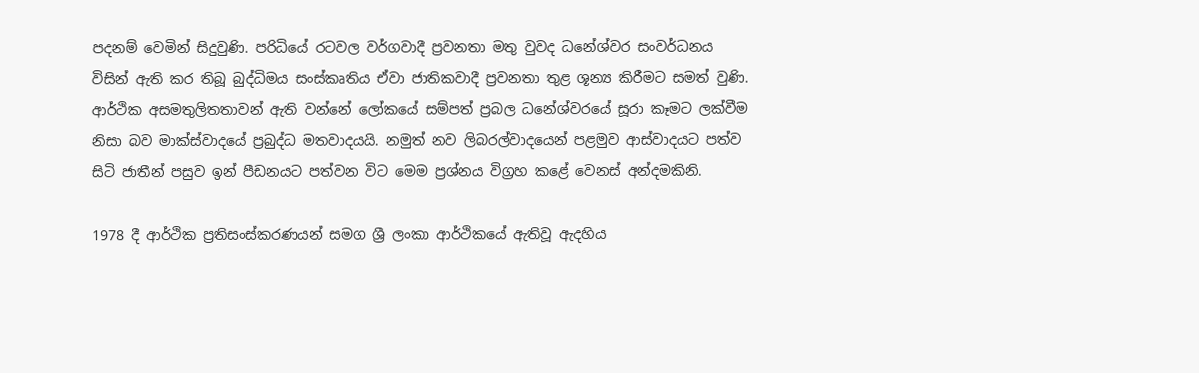පදනම් වෙමින් සිදුවුණි. පරිධියේ රටවල වර්ගවාදී ප්‍රවනතා මතු වුවද ධනේශ්වර සංවර්ධනය විසින් ඇති කර තිබූ බුද්ධිමය සංස්කෘතිය ඒවා ජාතිකවාදී ප්‍රවනතා තුළ ශූන්‍ය කිරීමට සමත් වුණි. ආර්ථික අසමතුලිතතාවන් ඇති වන්නේ ලෝකයේ සම්පත් ප්‍රබල ධනේශ්වරයේ සූරා කෑමට ලක්වීම නිසා බව මාක්ස්වාදයේ ප්‍රබුද්ධ මතවාදයයි. නමුත් නව ලිබරල්වාදයෙන් පළමුව ආස්වාදයට පත්ව සිටි ජාතීන් පසුව ඉන් පීඩනයට පත්වන විට මෙම ප්‍රශ්නය විග්‍රහ කළේ වෙනස් අන්දමකිනි.

1978 දී ආර්ථික ප්‍රතිසංස්කරණයන් සමග ශ්‍රී ලංකා ආර්ථිකයේ ඇතිවූ ඇදහිය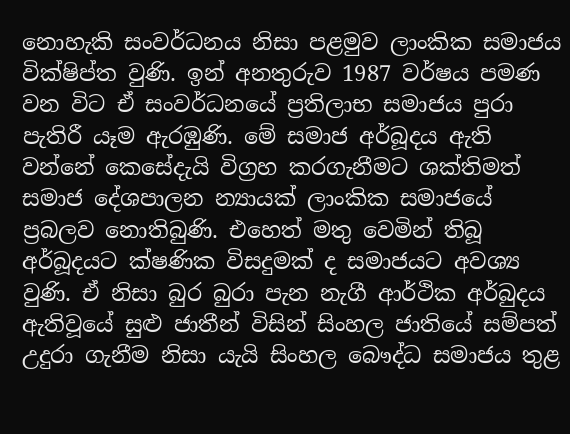නොහැකි සංවර්ධනය නිසා පළමුව ලාංකික සමාජය වික්ෂිප්ත වුණි. ඉන් අනතුරුව 1987 වර්ෂය පමණ වන විට ඒ සංවර්ධනයේ ප්‍රතිලාභ සමාජය පුරා පැතිරී යෑම ඇරඹුණි. මේ සමාජ අර්බූදය ඇති වන්නේ කෙසේදැයි විග්‍රහ කරගැනීමට ශක්තිමත් සමාජ දේශපාලන න්‍යායක් ලාංකික සමාජයේ ප්‍රබලව නොතිබුණි. එහෙත් මතු වෙමින් තිබූ අර්බූදයට ක්ෂණික විසදුමක් ද සමාජයට අවශ්‍ය වුණි. ඒ නිසා බුර බුරා පැන නැගී ආර්ථික අර්බුදය ඇතිවූයේ සුළු ජාතීන් විසින් සිංහල ජාතියේ සම්පත් උදුරා ගැනීම නිසා යැයි සිංහල බෞද්ධ සමාජය තුළ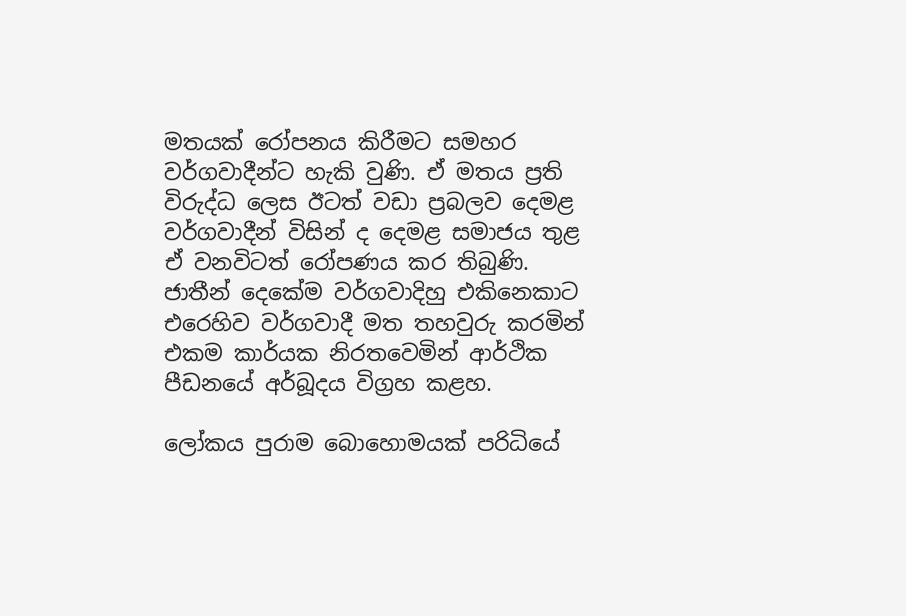මතයක් රෝපනය කිරීමට සමහර වර්ගවාදීන්ට හැකි වුණි. ඒ මතය ප්‍රති විරුද්ධ ලෙස ඊටත් වඩා ප්‍රබලව දෙමළ වර්ගවාදීන් විසින් ද දෙමළ සමාජය තුළ ඒ වනවිටත් රෝපණය කර තිබුණි. ජාතීන් දෙකේම වර්ගවාදිහු එකිනෙකාට එරෙහිව වර්ගවාදී මත තහවුරු කරමින් එකම කාර්යක නිරතවෙමින් ආර්ථික පීඩනයේ අර්බූදය විග්‍රහ කළහ.

ලෝකය පුරාම බොහොමයක් පරිධියේ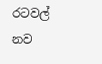රටවල් නව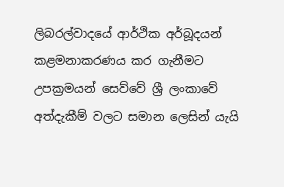ලිබරල්වාදයේ ආර්ථික අර්බූදයන් කළමනාකරණය කර ගැනීමට උපක්‍රමයන් සෙව්වේ ශ්‍රී ලංකාවේ අත්දැකීම් වලට සමාන ලෙසින් යැයි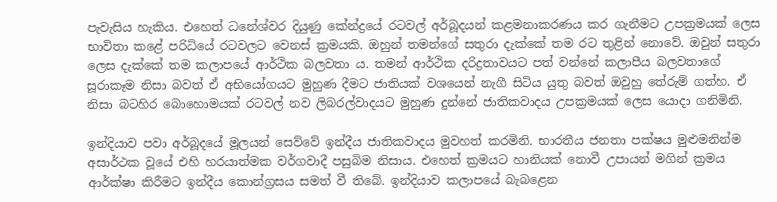පැවැසිය හැකිය. එහෙත් ධනේශ්වර දියුණු කේන්ද්‍රයේ රටවල් අර්බූදයන් කළමනාකරණය කර ගැනීමට උපක්‍රමයක් ලෙස භාවිතා කළේ පරිධියේ රටවලට වෙනස් ක්‍රමයකි. ඔහුන් තමන්ගේ සතුරා දැක්කේ තම රට තුළින් නොවේ. ඔවුන් සතුරා ලෙස දැක්කේ තම කලාපයේ ආර්ථික බලවතා ය. තමන් ආර්ථික දරිද්‍රතාවයට පත් වන්නේ කලාපීය බලවතාගේ සූරාකෑම නිසා බවත් ඒ අභියෝගයට මුහුණ දීමට ජාතියක් වශයෙන් නැගී සිටිය යුතු බවත් ඔවුහු තේරුම් ගත්හ. ඒ නිසා බටහිර බොහොමයක් රටවල් නව ලිබරල්වාදයට මුහුණ දුන්නේ ජාතිකවාදය උපක්‍රමයක් ලෙස යොදා ගනිමිනි.

ඉන්දියාව පවා අර්බූදයේ මූලයන් සෙව්වේ ඉන්දීය ජාතිකවාදය මුවහත් කරමිනි. භාරතීය ජනතා පක්ෂය මුළුමනින්ම අසාර්ථක වූයේ එහි හරයාත්මක වර්ගවාදී පසුබිම නිසාය. එහෙත් ක්‍රමයට හානියක් නොවී උපායන් මගින් ක්‍රමය ආර්ක්ෂා කිරීමට ඉන්දීය කොන්ග්‍රසය සමත් වී තිබේ. ඉන්දියාව කලාපයේ බැබළෙන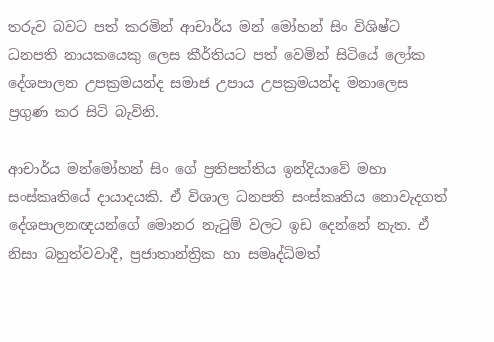තරුව බවට පත් කරමින් ආචාර්ය මන් මෝහන් සිං විශිෂ්ට ධනපති නායකයෙකු ලෙස කීර්තියට පත් වෙමින් සිටියේ ලෝක දේශපාලන උපක්‍රමයන්ද සමාජ උපාය උපක්‍රමයන්ද මනාලෙස ප්‍රගුණ කර සිටි බැවිනි.

ආචාර්ය මන්මෝහන් සිං ගේ ප්‍රතිපත්තිය ඉන්දියාවේ මහා සංස්කෘතියේ දායාදයකි. ඒ විශාල ධනපති සංස්කෘතිය නොවැදගත් දේශපාලනඥයන්ගේ මොනර නැටුම් වලට ඉඩ දෙන්නේ නැත. ඒ නිසා බහුත්වවාදී, ප්‍රජාතාන්ත්‍රික හා සමෘද්ධිමත්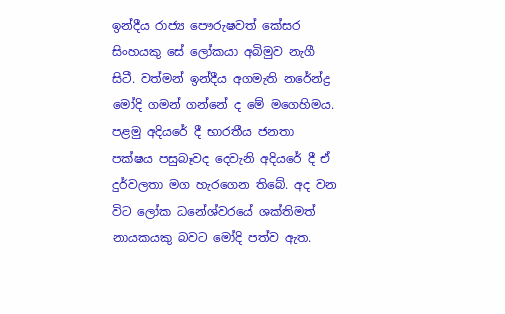ඉන්දීය රාජ්‍ය පෞරුෂවත් කේසර සිංහයකු සේ ලෝකයා අබිමුව නැගී සිටී. වත්මන් ඉන්දීය අගමැති නරේන්ද්‍ර මෝදි ගමන් ගන්නේ ද මේ මගෙහිමය. පළමු අදියරේ දී භාරතීය ජනතා පක්ෂය පසුබෑවද දෙවැනි අදියරේ දී ඒ දුර්වලතා මග හැරගෙන තිබේ. අද වන විට ලෝක ධනේශ්වරයේ ශක්තිමත් නායකයකු බවට මෝදි පත්ව ඇත.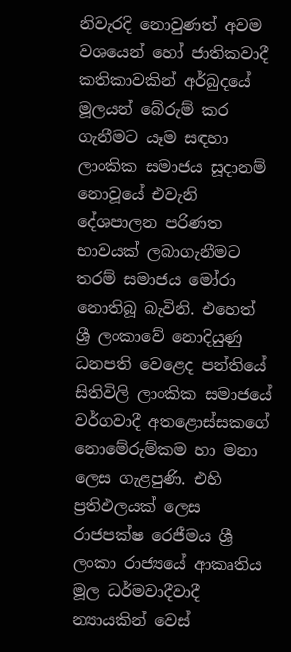නිවැරදි නොවුණත් අවම වශයෙන් හෝ ජාතිකවාදී කතිකාවකින් අර්බුදයේ මූලයන් බේරුම් කර ගැනීමට යෑම සඳහා ලාංකික සමාජය සූදානම් නොවූයේ එවැනි දේශපාලන පරිණත භාවයක් ලබාගැනීමට තරම් සමාජය මෝරා නොතිබූ බැවිනි. එහෙත් ශ්‍රී ලංකාවේ නොදියුණු ධනපති වෙළෙද පන්තියේ සිතිවිලි ලාංකික සමාජයේ වර්ගවාදී අතළොස්සකගේ නොමේරුම්කම හා මනා ලෙස ගැළපුණි. එහි ප්‍රතිඵලයක් ලෙස රාජපක්ෂ රෙජීමය ශ්‍රී ලංකා රාජ්‍යයේ ආකෘතිය මූල ධර්මවාදීවාදී න්‍යායකින් වෙස්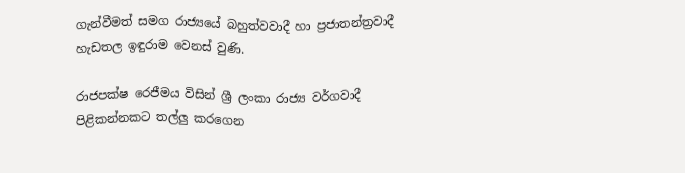ගැන්වීමත් සමග රාජ්‍යයේ බහුත්වවාදී හා ප්‍රජාතන්ත්‍රවාදී හැඩතල ඉඳුරාම වෙනස් වුණි.

රාජපක්ෂ රෙජීමය විසින් ශ්‍රී ලංකා රාජ්‍ය වර්ගවාදී පිළිකන්නකට තල්ලු කරගෙන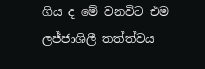ගිය ද මේ වනවිට එම ලජ්ජාශිලී තත්ත්වය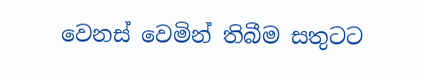වෙනස් වෙමින් තිබීම සතුටට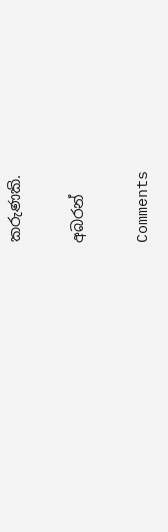කරුණකි.

අබරන්

Comments